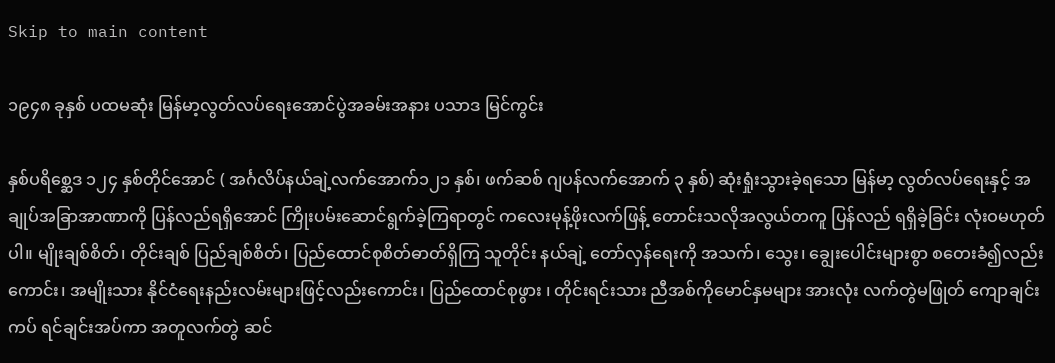Skip to main content

၁၉၄၈ ခုနှစ် ပထမဆုံး မြန်မာ့လွတ်လပ်ရေးအောင်ပွဲအခမ်းအနား ပသာဒ မြင်ကွင်း

နှစ်ပရိစ္ဆေဒ ၁၂၄ နှစ်တိုင်အောင် ( အင်္ဂလိပ်နယ်ချဲ့လက်အောက်၁၂၁ နှစ်၊ ဖက်ဆစ် ဂျပန်လက်အောက် ၃ နှစ်) ဆုံးရှုံးသွားခဲ့ရသော မြန်မာ့ လွတ်လပ်ရေးနှင့် အချုပ်အခြာအာဏာကို ပြန်လည်ရရှိအောင် ကြိုးပမ်းဆောင်ရွက်ခဲ့ကြရာတွင် ကလေးမုန့်ဖိုးလက်ဖြန့် တောင်းသလိုအလွယ်တကူ ပြန်လည် ရရှိခဲ့ခြင်း လုံးဝမဟုတ်ပါ။ မျိုးချစ်စိတ်၊ တိုင်းချစ် ပြည်ချစ်စိတ်၊ ပြည်ထောင်စုစိတ်ဓာတ်ရှိကြ သူတိုင်း နယ်ချဲ့ တော်လှန်ရေးကို အသက်၊ သွေး၊ ချွေးပေါင်းများစွာ စတေးခံ၍လည်းကောင်း၊ အမျိုးသား နိုင်ငံရေးနည်းလမ်းများဖြင့်လည်းကောင်း၊ ပြည်ထောင်စုဖွား ၊ တိုင်းရင်းသား ညီအစ်ကိုမောင်နှမများ အားလုံး လက်တွဲမဖြုတ် ကျောချင်းကပ် ရင်ချင်းအပ်ကာ အတူလက်တွဲ ဆင်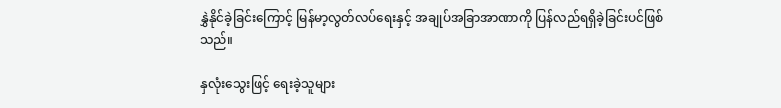နွှဲနိုင်ခဲ့ခြင်းကြောင့် မြန်မာ့လွတ်လပ်ရေးနှင့် အချုပ်အခြာအာဏာကို ပြန်လည်ရရှိခဲ့ခြင်းပင်ဖြစ်သည်။

နှလုံးသွေးဖြင့် ရေးခဲ့သူများ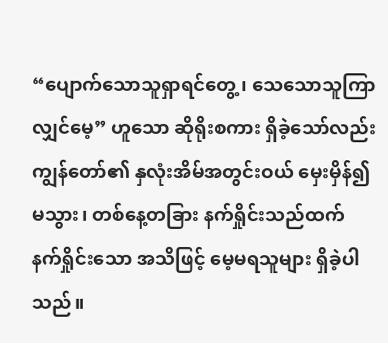“ပျောက်သောသူရှာရင်တွေ့၊ သေသောသူကြာလျှင်မေ့” ဟူသော ဆိုရိုးစကား ရှိခဲ့သော်လည်း ကျွန်တော်၏ နှလုံးအိမ်အတွင်းဝယ် မှေးမှိန်၍မသွား၊ တစ်နေ့တခြား နက်ရှိုင်းသည်ထက် နက်ရှိုင်းသော အသိဖြင့် မေ့မရသူများ ရှိခဲ့ပါသည်။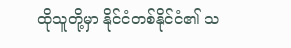ထိုသူတို့မှာ နိုင်ငံတစ်နိုင်ငံ၏ သ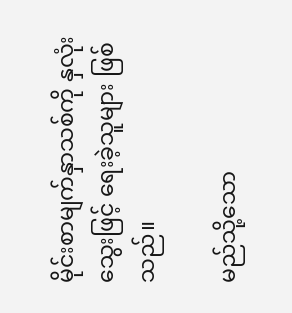မိုင်းစာမျက်နှာသစ်ကို နှလုံးသွေးဖြင့် ရေးခဲ့သူများ ဖြစ်သည်။

မည်သို့သော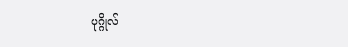ပုဂ္ဂိုလ်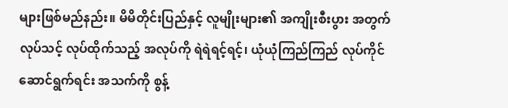များဖြစ်မည်နည်း။ မိမိတိုင်းပြည်နှင့် လူမျိုးများ၏ အကျိုးစီးပွား အတွက် လုပ်သင့် လုပ်ထိုက်သည့် အလုပ်ကို ရဲရဲရင့်ရင့်၊ ယုံယုံကြည်ကြည် လုပ်ကိုင်ဆောင်ရွက်ရင်း အသက်ကို စွန့်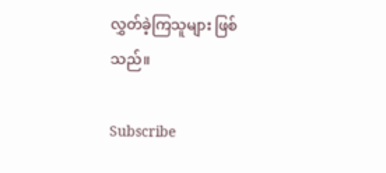လွှတ်ခဲ့ကြသူများ ဖြစ်သည်။

Subscribe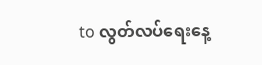to လွတ်လပ်ရေးနေ့